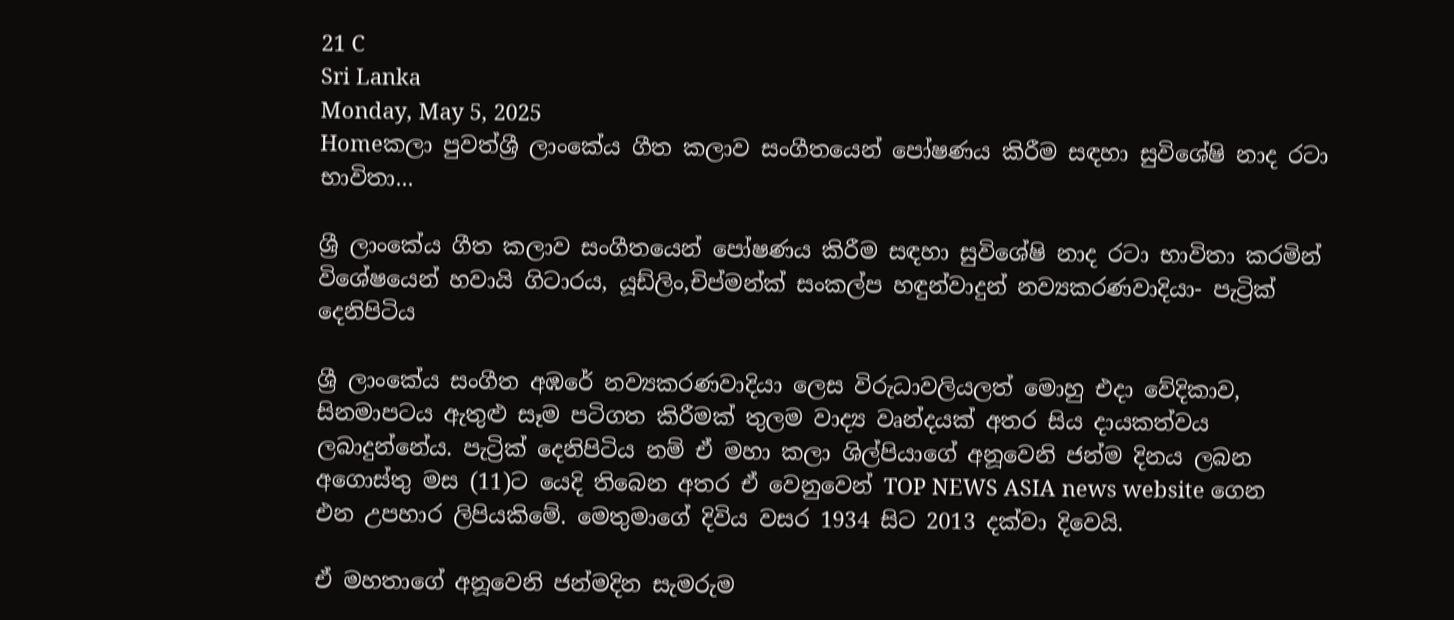21 C
Sri Lanka
Monday, May 5, 2025
Homeකලා පුවත්ශ්‍රී ලාංකේය ගීත කලාව සංගීතයෙන් පෝෂණය කිරීම සඳහා සුවිශේෂි නාද රටා භාවිතා...

ශ්‍රී ලාංකේය ගීත කලාව සංගීතයෙන් පෝෂණය කිරීම සඳහා සුවිශේෂි නාද රටා භාවිතා කරමින් විශේෂයෙන් හවායි ගිටාරය, යූඩ්ලිං,චිප්මන්ක් සංකල්ප හඳුන්වාදුන් නව්‍යකරණවාදියා- පැට්‍රික් දෙනිපිටිය

ශ්‍රී ලාංකේය සංගීත අඹරේ නව්‍යකරණවාදියා ලෙස විරුධාවලියලත් මොහු එදා වේදිකාව, සිනමාපටය ඇතුළු සෑම පටිගත කිරීමක් තුලම වාද්‍ය වෘන්දයක් අතර සිය දායකත්වය ලබාදුන්නේය. පැට්‍රික් දෙනිපිටිය නම් ඒ මහා කලා ශිල්පියාගේ අනූවෙනි ජන්ම දිනය ලබන අගොස්තු මස (11)ට යෙදි තිබෙන අතර ඒ වෙනුවෙන් TOP NEWS ASIA news website ගෙන එන උපහාර ලිපියකිමේ. මෙතුමාගේ දිවිය වසර 1934 සිට 2013 දක්වා දිවෙයි.

ඒ මහතාගේ අනූවෙනි ජන්මදින සැමරුම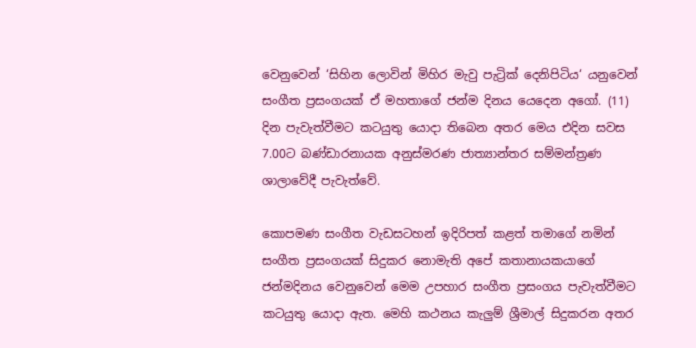වෙනුවෙන් ‘සිහින ලොවින් මිහිර මැවු පැට්‍රික් දෙනිපිටිය‘ යනුවෙන් සංගීත ප්‍රසංගයක් ඒ මහතාගේ ජන්ම දිනය යෙදෙන අගෝ. (11) දින පැවැත්වීමට කටයුතු යොදා තිබෙන අතර මෙය එදින සවස 7.00ට බණ්ඩාරනායක අනුස්මරණ ජාත්‍යාන්තර සම්මන්ත්‍රණ ශාලාවේදී පැවැත්වේ.

කොපමණ සංගීත වැඩසටහන් ඉදිරිපත් කළත් තමාගේ නමින් සංගීත ප්‍රසංගයක් සිදුකර නොමැති අපේ කතානායකයාගේ ජන්මදිනය වෙනුවෙන් මෙම උපහාර සංගීත ප්‍රසංගය පැවැත්වීමට කටයුතු යොදා ඇත. මෙහි කථනය කැලුම් ශ්‍රීමාල් සිදුකරන අතර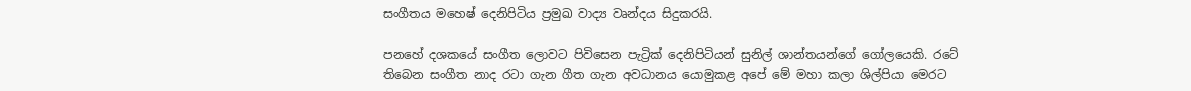සංගීතය මහෙෂ් දෙනිපිටිය ප්‍රමුඛ වාද්‍ය වෘන්දය සිදුකරයි.

පනහේ දශකයේ සංගීත ලොවට පිවිසෙන පැට්‍රික් දෙනිපිටියන් සුනිල් ශාන්තයන්ගේ ගෝලයෙකි. රටේ තිබෙන සංගීත නාද රටා ගැන ගීත ගැන අවධානය යොමුකළ අපේ මේ මහා කලා ශිල්පියා මෙරට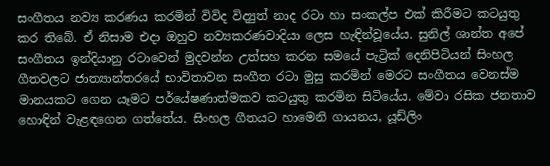සංගීතය නව්‍ය කරණය කරමින් විවිද විද්‍යුත් නාද රටා හා සංකල්ප එක් කිරීමට කටයුතු කර තිබේ. ඒ නිසාම එදා ඔහුව නව්‍යකරණවාදියා ලෙස හැඳින්වූයේය. සුනිල් ශාන්ත අපේ සංගීතය ඉන්දියානු රටාවෙන් මුදවන්න උත්සහ කරන සමයේ පැට්‍රික් දෙනිපිටියන් සිංහල ගීතවලට ජාත්‍යාන්තරයේ භාවිතාවන සංගීත රටා මුසු කරමින් මෙරට සංගීතය වෙනස්ම මානයකට ගෙන යෑමට පර්යේෂණාත්මකව කටයුතු කරමින සිටියේය. මේවා රසික ජනතාව හොඳින් වැළඳගෙන ගත්තේය. සිංහල ගීතයට හාමෙනි ගායනය, යූඩ්ලිං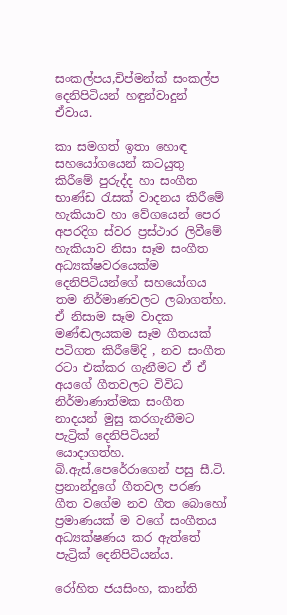සංකල්පය,චිප්මන්ක් සංකල්ප දෙනිපිටියන් හඳුන්වාදුන් ඒවාය.

කා සමගත් ඉතා හොඳ සහයෝගයෙන් කටයුතු කිරීමේ පුරුද්ද හා සංගීත භාණ්ඩ රැසක් වාදනය කිරීමේ හැකියාව හා වේගයෙන් පෙර අපරදිග ස්වර ප්‍රස්ථාර ලිවීමේ හැකියාව නිසා සෑම සංගීත අධ්‍යක්ෂවරයෙක්ම දෙනිපිටියන්ගේ සහයෝගය තම නිර්මාණවලට ලබාගත්හ. ඒ නිසාම සෑම වාදක මණ්ඬලයකම සෑම ගීතයක් පටිගත කිරීමේදි , නව සංගීත රටා එක්කර ගැනීමට ඒ ඒ අයගේ ගීතවලට විවිධ නිර්මාණාත්මක සංගීත නාදයන් මුසු කරගැනීමට පැට්‍රික් දෙනිපිටියන් යොදාගත්හ. බි.ඇස්.පෙරේරාගෙන් පසු සී.ටි. ප්‍රනාන්දුගේ ගීතවල පරණ ගීත වගේම නව ගීත බොහෝ ප්‍රමාණයක් ම වගේ සංගීතය අධ්‍යක්ෂණය කර ඇත්තේ පැට්‍රික් දෙනිපිටියන්ය.

රෝහිත ජයසිංහ, කාන්ති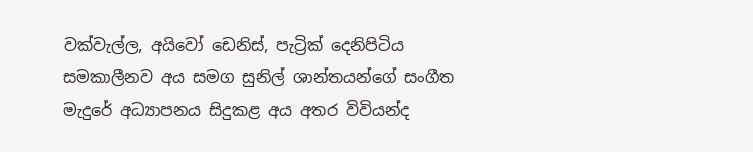වක්වැල්ල, අයිවෝ ඩෙනිස්, පැට්‍රික් දෙනිපිටිය සමකාලීනව අය සමග සුනිල් ශාන්තයන්ගේ සංගීත මැදුරේ අධ්‍යාපනය සිදුකළ අය අතර විවියන්ද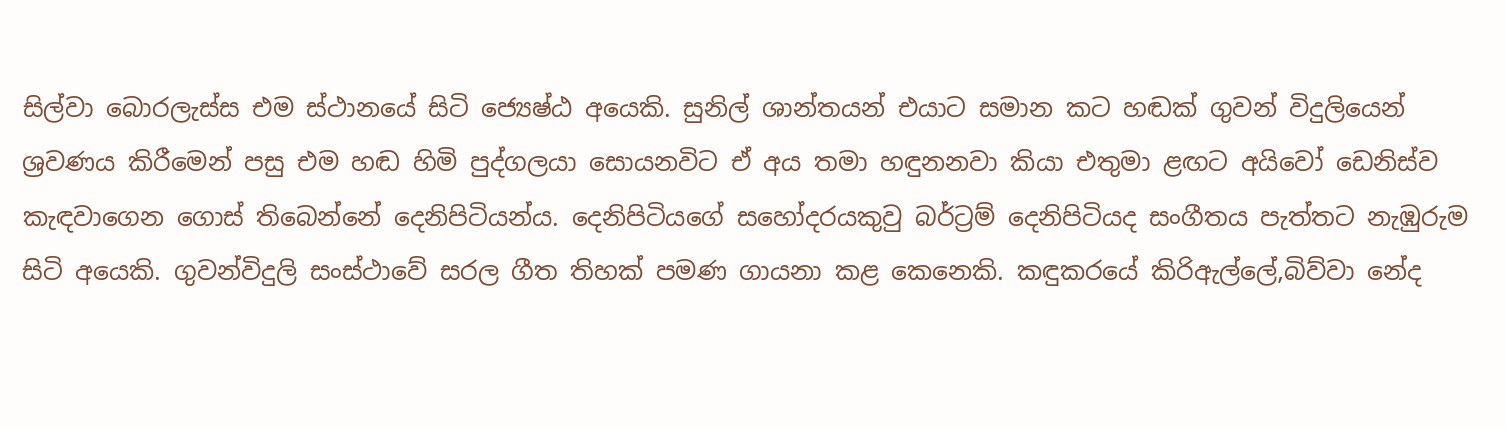සිල්වා බොරලැස්ස එම ස්ථානයේ සිටි ජ්‍යෙෂ්ඨ අයෙකි. සුනිල් ශාන්තයන් එයාට සමාන කට හඬක් ගුවන් විදුලියෙන් ශ්‍රවණය කිරීමෙන් පසු එම හඬ හිමි පුද්ගලයා සොයනවිට ඒ අය තමා හඳුනනවා කියා එතුමා ළඟට අයිවෝ ඩෙනිස්ව කැඳවාගෙන ගොස් තිබෙන්නේ දෙනිපිටියන්ය. දෙනිපිටියගේ සහෝදරයකුවු බර්ට්‍රම් දෙනිපිටියද සංගීතය පැත්තට නැඹුරුම සිටි අයෙකි. ගුවන්විදුලි සංස්ථාවේ සරල ගීත තිහක් පමණ ගායනා කළ කෙනෙකි. කඳුකරයේ කිරිඇල්ලේ,බිව්වා නේද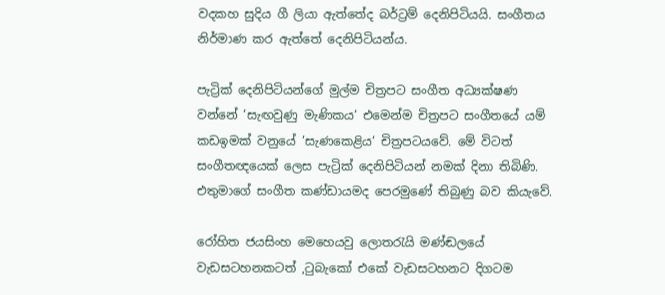වදකහ සුදිය ගී ලියා ඇත්තේද බර්ට්‍රම් දෙනිපිටියයි. සංගීතය නිර්මාණ කර ඇත්තේ දෙනිපිටියන්ය.

පැට්‍රික් දෙනිපිටියන්ගේ මුල්ම චිත්‍රපට සංගීත අධ්‍යක්ෂණ වන්නේ ‘සැඟවුණු මැණිකය‘ එමෙන්ම චිත්‍රපට සංගීතයේ යම් කඩඉමක් වනුයේ ‘සැණකෙළිය‘ චිත්‍රපටයවේ. මේ විටත් සංගීතඥයෙක් ලෙස පැට්‍රික් දෙනිපිටියන් නමක් දිනා තිබිණි. එතුමාගේ සංගීත කණ්ඩායමද පෙරමුණේ තිබුණු බව කියැවේ.

රෝහිත ජයසිංහ මෙහෙයවු ලොතරැයි මණ්ඬලයේ වැඩසටහනකටත් ,ටුබැකෝ එකේ වැඩසටහනට දිගටම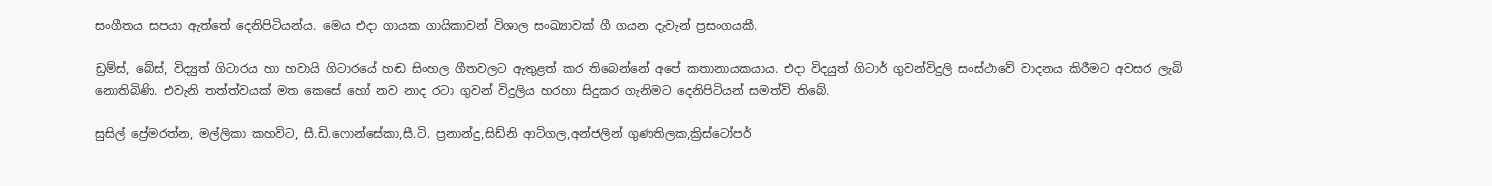සංගීතය සපයා ඇත්තේ දෙනිපිටියන්ය. මෙය එදා ගායක ගායිකාවන් විශාල සංඛ්‍යාවක් ගී ගයන දැවැන් ප්‍රසංගයකී.

ඩ්‍රම්ස්, බේස්, විද්‍යුත් ගිටාරය හා හවායි ගිටාරයේ හඬ සිංහල ගීතවලට ඇතුළත් කර තිබෙන්නේ අපේ කතානායකයාය. එදා විදයුත් ගිටාර් ගුවන්විදුලි සංස්ථාවේ වාදනය කිරීමට අවසර ලැබි නොතිබිණි. එවැනි තත්ත්වයක් මත කෙසේ හෝ නව නාද රටා ගුවන් විදුලිය හරහා සිදුකර ගැනිමට දෙනිපිටියන් සමත්වි තිබේ.

සුසිල් ප්‍රේමරත්න, මල්ලිකා කහවිට, සී.ඩි.ෆොන්සේකා,සී.ටි. ප්‍රනාන්දු,සිඩ්නි ආටිගල,අන්ජලින් ගුණතිලක,ක්‍රිස්ටෝපර්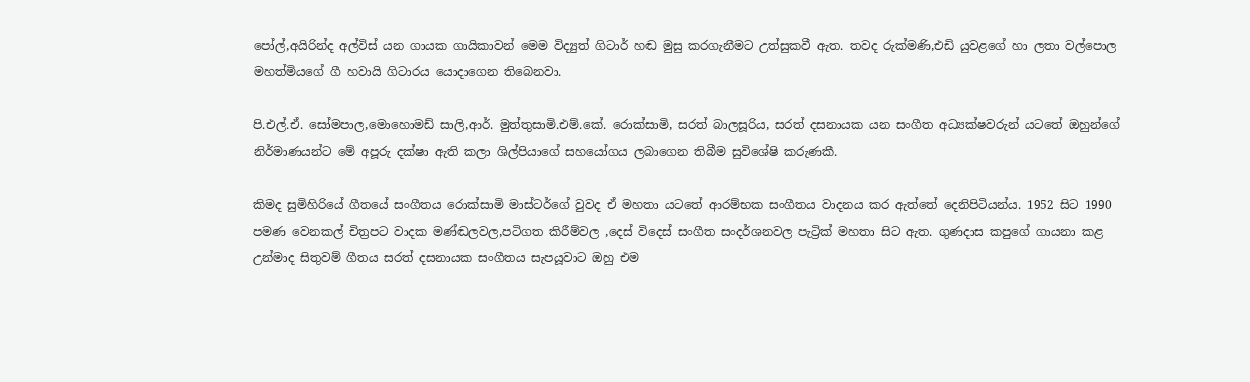පෝල්,අයිරින්ද අල්විස් යන ගායක ගායිකාවන් මෙම විද්‍යුත් ගිටාර් හඬ මුසු කරගැනීමට උත්සුකවී ඇත. තවද රුක්මණි,එඩි යුවළගේ හා ලතා වල්පොල මහත්මියගේ ගී හවායි ගිටාරය යොදාගෙන තිබෙනවා.

පි.එල්.ඒ. සෝමපාල,මොහොමඩ් සාලි,ආර්. මුත්තුසාමි.එම්.කේ. රොක්සාමි, සරත් බාලසූරිය, සරත් දසනායක යන සංගීත අධ්‍යක්ෂවරුන් යටතේ ඔහුන්ගේ නිර්මාණයන්ට මේ අපූරු දක්ෂා ඇති කලා ශිල්පියාගේ සහයෝගය ලබාගෙන තිබීම සුවිශේෂි කරුණකී.

කිමද සුමිහිරියේ ගීතයේ සංගීතය රොක්සාමි මාස්ටර්ගේ වුවද ඒ මහතා යටතේ ආරම්භක සංගීතය වාදනය කර ඇත්තේ දෙනිපිටියන්ය. 1952 සිට 1990 පමණ වෙනකල් චිත්‍රපට වාදක මණ්ඬලවල,පටිගත කිරීම්වල ,දෙස් විදෙස් සංගීත සංදර්ශනවල පැට්‍රික් මහතා සිට ඇත. ගුණදාස කපුගේ ගායනා කළ උන්මාද සිතුවම් ගීතය සරත් දසනායක සංගීතය සැපයූවාට ඔහු එම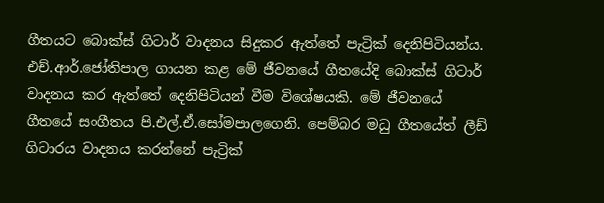ගීතයට බොක්ස් ගිටාර් වාදනය සිදුකර ඇත්තේ පැට්‍රික් දෙනිපිටියන්ය. එච්.ආර්.ජෝතිපාල ගායන කළ මේ ජීවනයේ ගීතයේදි බොක්ස් ගිටාර් වාදනය කර ඇත්තේ දෙනිපිටියන් වීම විශේෂයකි. මේ ජීවනයේ ගීතයේ සංගීතය පි.එල්.ඒ.සෝමපාලගෙනි. පෙම්බර මධු ගීතයේත් ලීඩ් ගිටාරය වාදනය කරන්නේ පැට්‍රික්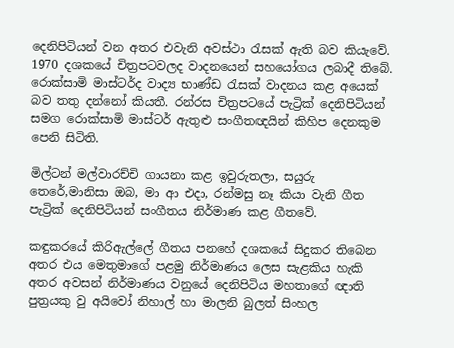දෙනිපිටියන් වන අතර එවැනි අවස්ථා රැසක් ඇති බව කියැවේ. 1970 දශකයේ චිත්‍රපටවලද වාදනයෙන් සහයෝගය ලබාදී තිබේ. රොක්සාමි මාස්ටර්ද වාද්‍ය භාණ්ඩ රැසක් වාදනය කළ අයෙක් බව තතු දන්නෝ කියතී. රන්රස චිත්‍රපටයේ පැට්‍රික් දෙනිපිටියන් සමග රොක්සාමි මාස්ටර් ඇතුළු සංගීතඥයින් කිහිප දෙනකුම පෙනි සිටිති.

මිල්ටන් මල්වාරච්චි ගායනා කළ ඉවුරුතලා, සයුරු තෙරේ,මානිසා ඔබ, මා ආ එදා, රන්මසු නෑ කියා වැනි ගීත පැට්‍රික් දෙනිපිටියන් සංගීතය නිර්මාණ කළ ගීතවේ.

කඳුකරයේ කිරිඇල්ලේ ගීතය පනහේ දශකයේ සිදුකර තිබෙන අතර එය මෙතුමාගේ පළමු නිර්මාණය ලෙස සැළකිය හැකි අතර අවසන් නිර්මාණය වනුයේ දෙනිපිටිය මහතාගේ ඥාති පුත්‍රයකු වු අයිවෝ නිහාල් හා මාලනි බුලත් සිංහල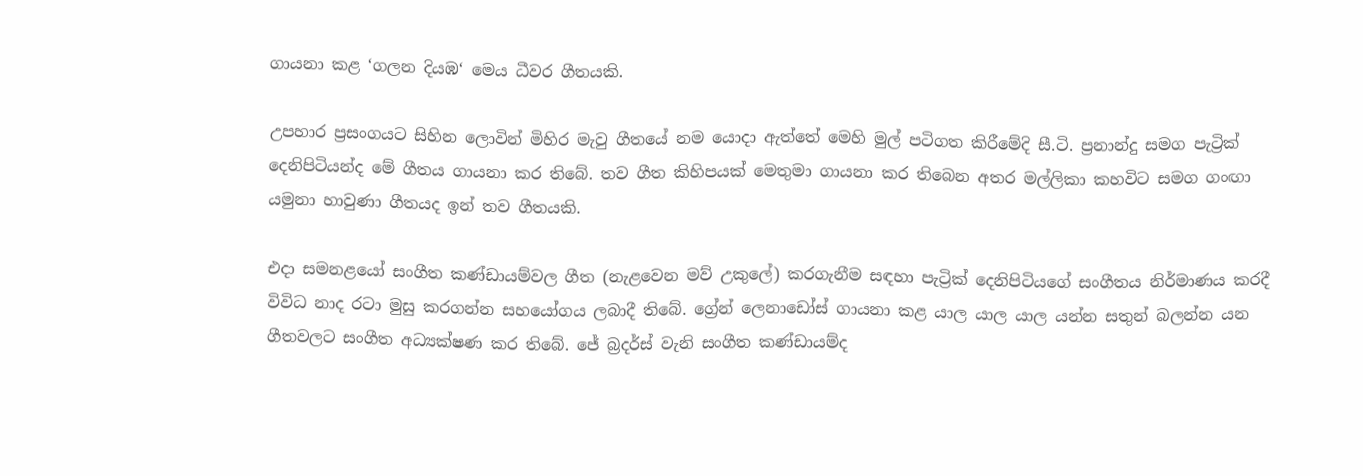ගායනා කළ ‘ගලන දියඹ‘ මෙය ධීවර ගීතයකි.

උපහාර ප්‍රසංගයට සිහින ලොවින් මිහිර මැවු ගීතයේ නම යොදා ඇත්තේ මෙහි මුල් පටිගත කිරීමේදි සී.ටි. ප්‍රනාන්දු සමග පැට්‍රික් දෙනිපිටියන්ද මේ ගීතය ගායනා කර තිබේ. තව ගීත කිහිපයක් මෙතුමා ගායනා කර තිබෙන අතර මල්ලිකා කහවිට සමග ගංඟා යමුනා හාවුණා ගීතයද ඉන් තව ගීතයකි.

එදා සමනළයෝ සංගීත කණ්ඩායම්වල ගීත (නැළවෙන මව් උකුලේ) කරගැනීම සඳහා පැට්‍රික් දෙනිපිටියගේ සංගීතය නිර්මාණය කරදී විවිධ නාද රටා මුසු කරගන්න සහයෝගය ලබාදී තිබේ. ග්‍රේන් ලෙනාඩෝස් ගායනා කළ යාල යාල යාල යන්න සතුන් බලන්න යන ගීතවලට සංගීත අධ්‍යක්ෂණ කර තිබේ. ජේ බ්‍රදර්ස් වැනි සංගීත කණ්ඩායම්ද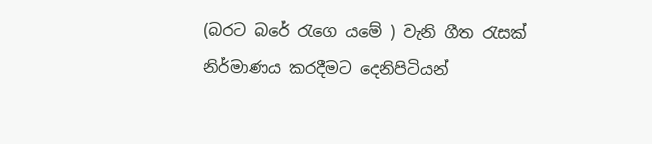(බරට බරේ රැගෙ යමේ ) වැනි ගීත රැසක් නිර්මාණය කරදීමට දෙනිපිටියන්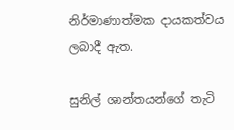නිර්මාණාත්මක දායකත්වය ලබාදී ඇත.

සුනිල් ශාන්තයන්ගේ තැටි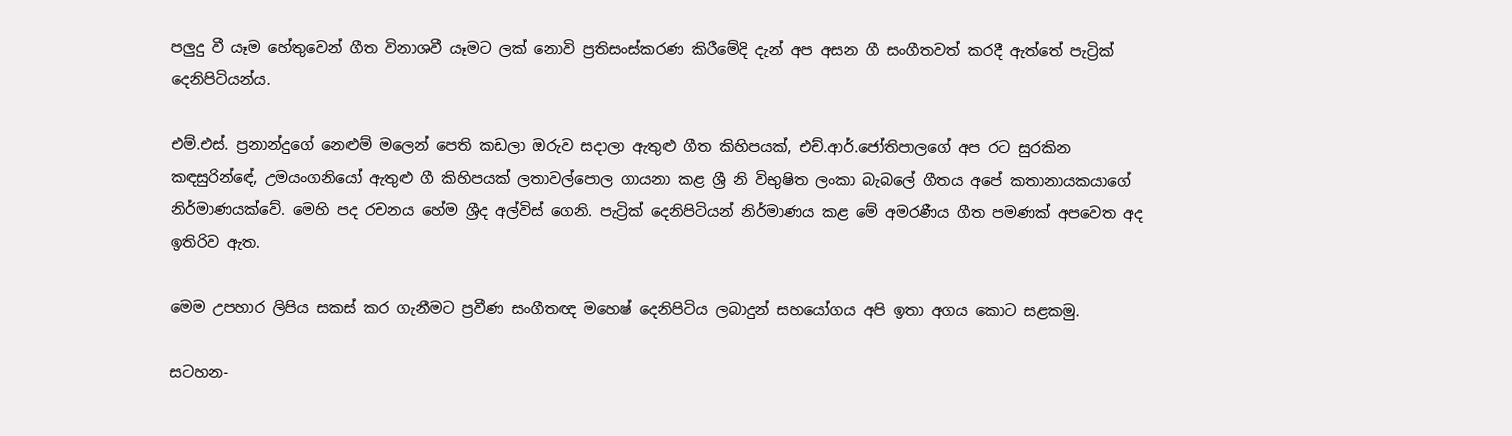පලුදු වී යෑම හේතුවෙන් ගීත විනාශවී යෑමට ලක් නොවි ප්‍රතිසංස්කරණ කිරීමේදි දැන් අප අසන ගී සංගීතවත් කරදී ඇත්තේ පැට්‍රික් දෙනිපිටියන්ය.

එම්.එස්. ප්‍රනාන්දුගේ නෙළුම් මලෙන් පෙති කඩලා ඔරුව සදාලා ඇතුළු ගීත කිහිපයක්, එච්.ආර්.ජෝතිපාලගේ අප රට සුරකින කඳසුරින්ඳේ, උමයංගනියෝ ඇතුළු ගී කිහිපයක් ලතාවල්පොල ගායනා කළ ශ්‍රී නි විභුෂිත ලංකා බැබලේ ගීතය අපේ කතානායකයාගේ නිර්මාණයක්වේ. මෙහි පද රචනය හේම ශ්‍රීද අල්විස් ගෙනි. පැට්‍රික් දෙනිපිටියන් නිර්මාණය කළ මේ අමරණීය ගීත පමණක් අපවෙත අද ඉතිරිව ඇත.

මෙම උපහාර ලිපිය සකස් කර ගැනීමට ප්‍රවීණ සංගීතඥ මහෙෂ් දෙනිපිටිය ලබාදුන් සහයෝගය අපි ඉතා අගය කොට සළකමු.

සටහන-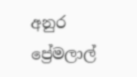අනුර ප්‍රේමලාල්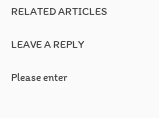RELATED ARTICLES

LEAVE A REPLY

Please enter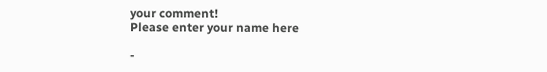your comment!
Please enter your name here

-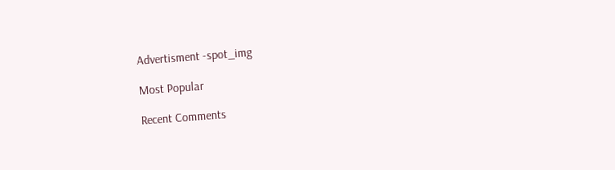Advertisment -spot_img

Most Popular

Recent Comments